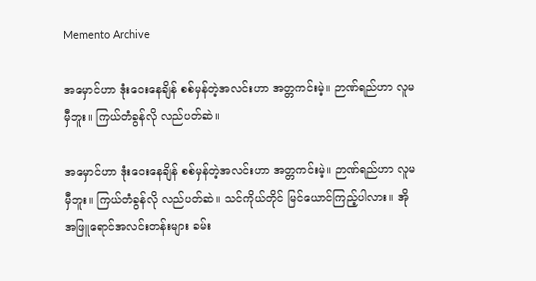Memento Archive

အမှောင်ဟာ ဒုံးဝေးနေချိန် စစ်မှန်တဲ့အလင်းဟာ အတ္တကင်းမဲ့။ ဉာဏ်ရည်ဟာ လူမမှီဘူး။ ကြယ်တံခွန်လို လည်ပတ်ဆဲ။

အမှောင်ဟာ ဒုံးဝေးနေချိန် စစ်မှန်တဲ့အလင်းဟာ အတ္တကင်းမဲ့။ ဉာဏ်ရည်ဟာ လူမမှီဘူး။ ကြယ်တံခွန်လို လည်ပတ်ဆဲ။ သင်ကိုယ်တိုင် မြင်ယောင်ကြည့်ပါလား။ အို အဖြူရောင်အလင်းတန်းများ ခမ်း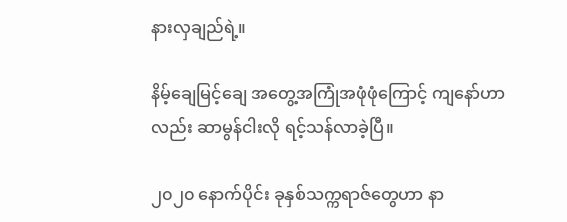နားလှချည်ရဲ့။

နိမ့်ချေမြင့်ချေ အတွေ့အကြုံအဖုံဖုံကြောင့် ကျနော်ဟာလည်း ဆာမွန်ငါးလို ရင့်သန်လာခဲ့ပြီ။

၂၀၂၀ နောက်ပိုင်း ခုနှစ်သက္ကရာဇ်တွေဟာ နာ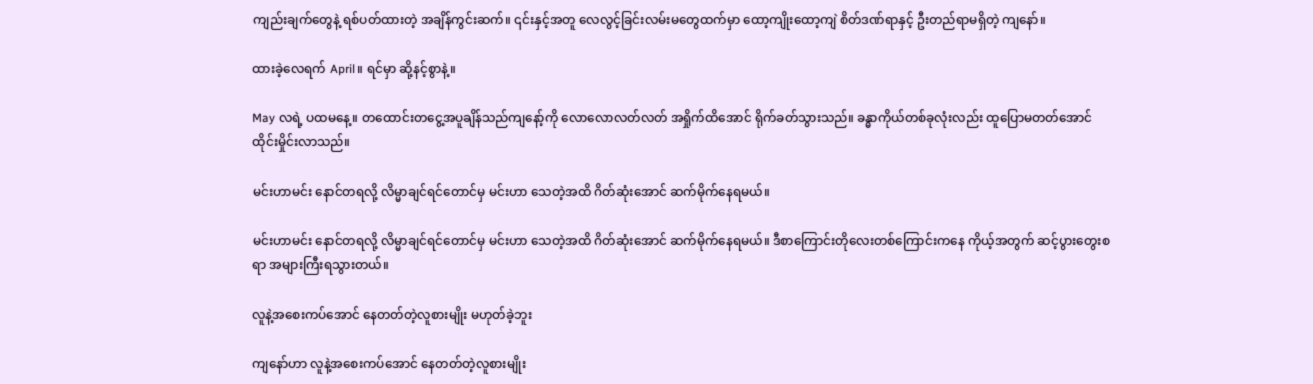ကျည်းချက်တွေနဲ့ ရစ်ပတ်ထားတဲ့ အချိန်ကွင်းဆက်။ ၎င်းနှင့်အတူ လေလွင့်ခြင်းလမ်းမတွေထက်မှာ ထော့ကျိုးထော့ကျဲ စိတ်ဒဏ်ရာနှင့် ဦးတည်ရာမရှိတဲ့ ကျနော်။

ထားခဲ့လေရက် April။ ရင်မှာ ဆို့နင့်စွာနဲ့။

May လရဲ့ ပထမနေ့။ တထောင်းတငွေ့အပူချိန်သည်ကျနော့်ကို လောလောလတ်လတ် အရှိုက်ထိအောင် ရိုက်ခတ်သွားသည်။ ခန္ဓာကိုယ်တစ်ခုလုံးလည်း ထူပြောမတတ်အောင် ထိုင်းမှိုင်းလာသည်။

မင်းဟာမင်း နောင်တရလို့ လိမ္မာချင်ရင်တောင်မှ မင်းဟာ သေတဲ့အထိ ဂိတ်ဆုံးအောင် ဆက်မိုက်နေရမယ်။

မင်းဟာမင်း နောင်တရလို့ လိမ္မာချင်ရင်တောင်မှ မင်းဟာ သေတဲ့အထိ ဂိတ်ဆုံးအောင် ဆက်မိုက်နေရမယ်။ ဒီစာကြောင်းတိုလေးတစ်ကြောင်းကနေ ကိုယ့်အတွက် ဆင့်ပွားတွေးစရာ အများကြီးရသွားတယ်။

လူနဲ့အစေးကပ်အောင် နေတတ်တဲ့လူစားမျိုး မဟုတ်ခဲ့ဘူး

ကျနော်ဟာ လူနဲ့အစေးကပ်အောင် နေတတ်တဲ့လူစားမျိုး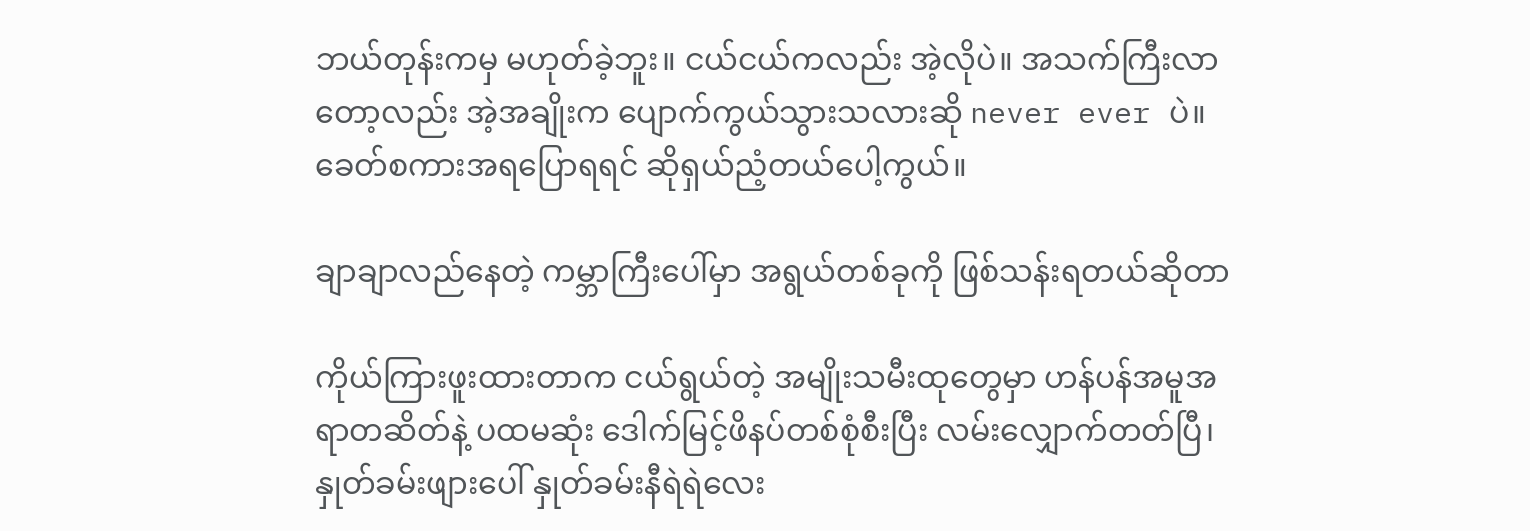ဘယ်တုန်းကမှ မဟုတ်ခဲ့ဘူး။ ငယ်ငယ်ကလည်း အဲ့လိုပဲ။ အသက်ကြီးလာတော့လည်း အဲ့အချိုးက ပျောက်ကွယ်သွားသလားဆို never ever ပဲ။ ခေတ်စကားအရပြောရရင် ဆိုရှယ်ညံ့တယ်ပေါ့ကွယ်။

ချာချာလည်နေတဲ့ ကမ္ဘာကြီးပေါ်မှာ အရွယ်တစ်ခုကို ဖြစ်သန်းရတယ်ဆိုတာ

ကိုယ်ကြားဖူးထားတာက ငယ်ရွယ်တဲ့ အမျိုးသမီးထုတွေမှာ ဟန်ပန်အမူအရာတဆိတ်နဲ့ ပထမဆုံး ဒေါက်မြင့်ဖိနပ်တစ်စုံစီးပြီး လမ်းလျှောက်တတ်ပြီ၊ နှုတ်ခမ်းဖျားပေါ် နှုတ်ခမ်းနီရဲရဲလေး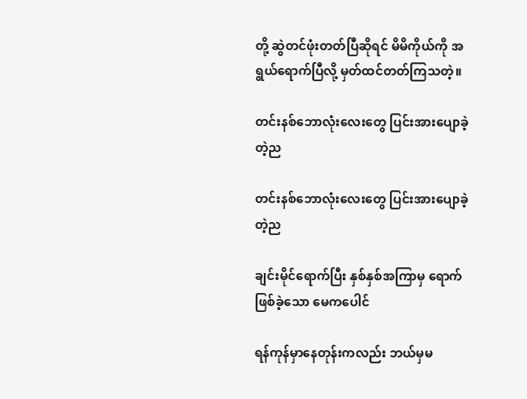တို့ ဆွဲတင်ဖုံးတတ်ပြီဆိုရင် မိမိကိုယ်ကို အရွယ်ရောက်ပြီလို့ မှတ်ထင်တတ်ကြသတဲ့။

တင်းနစ်ဘောလုံးလေးတွေ ပြင်းအားပျောခဲ့တဲ့ည

တင်းနစ်ဘောလုံးလေးတွေ ပြင်းအားပျောခဲ့တဲ့ည

ချင်းမိုင်ရောက်ပြီး နှစ်နှစ်အကြာမှ ရောက်ဖြစ်ခဲ့သော မေကပေါင်

ရန်ကုန်မှာနေတုန်းကလည်း ဘယ်မှမ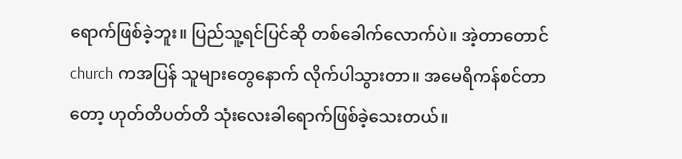ရောက်ဖြစ်ခဲ့ဘူး။ ပြည်သူ့ရင်ပြင်ဆို တစ်ခေါက်လောက်ပဲ။ အဲ့တာတောင် church ကအပြန် သူများတွေနောက် လိုက်ပါသွားတာ။ အမေရိကန်စင်တာတော့ ဟုတ်တိပတ်တိ သုံးလေးခါရောက်ဖြစ်ခဲ့သေးတယ်။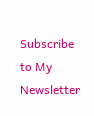Subscribe to My Newsletter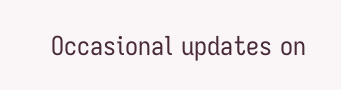Occasional updates on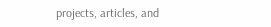projects, articles, and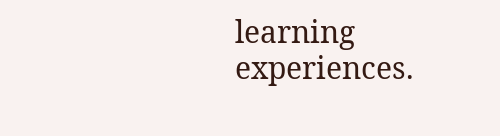learning experiences.